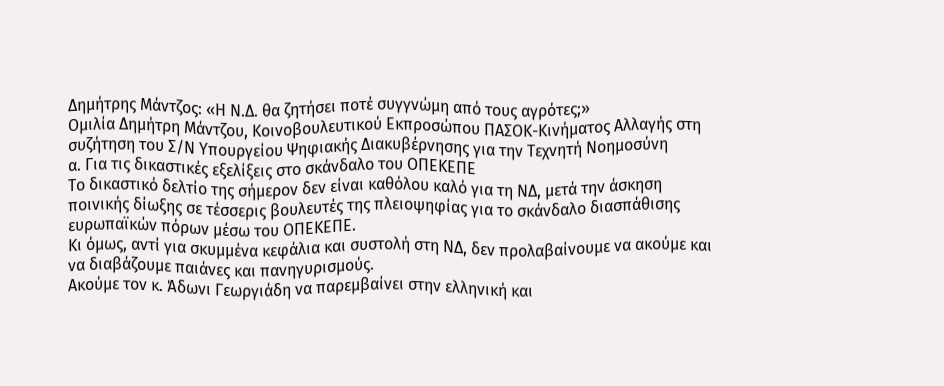Δημήτρης Μάντζος: «Η Ν.Δ. θα ζητήσει ποτέ συγγνώμη από τους αγρότες;»
Ομιλία Δημήτρη Μάντζου, Κοινοβουλευτικού Εκπροσώπου ΠΑΣΟΚ-Κινήματος Αλλαγής στη συζήτηση του Σ/Ν Υπουργείου Ψηφιακής Διακυβέρνησης για την Τεχνητή Νοημοσύνη
α. Για τις δικαστικές εξελίξεις στο σκάνδαλο του ΟΠΕΚΕΠΕ
Το δικαστικό δελτίο της σήμερον δεν είναι καθόλου καλό για τη ΝΔ, μετά την άσκηση ποινικής δίωξης σε τέσσερις βουλευτές της πλειοψηφίας για το σκάνδαλο διασπάθισης ευρωπαϊκών πόρων μέσω του ΟΠΕΚΕΠΕ.
Κι όμως, αντί για σκυμμένα κεφάλια και συστολή στη ΝΔ, δεν προλαβαίνουμε να ακούμε και να διαβάζουμε παιάνες και πανηγυρισμούς.
Ακούμε τον κ. Άδωνι Γεωργιάδη να παρεμβαίνει στην ελληνική και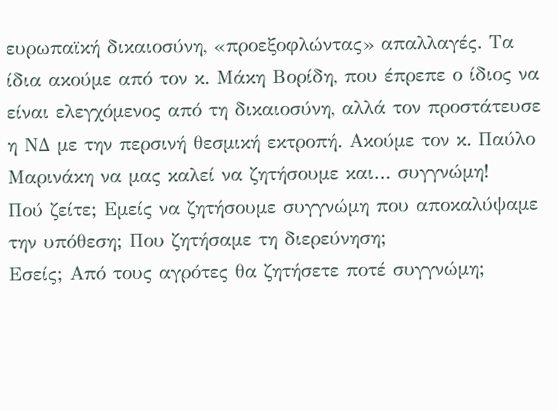ευρωπαϊκή δικαιοσύνη, «προεξοφλώντας» απαλλαγές. Τα ίδια ακούμε από τον κ. Μάκη Βορίδη, που έπρεπε ο ίδιος να είναι ελεγχόμενος από τη δικαιοσύνη, αλλά τον προστάτευσε η ΝΔ με την περσινή θεσμική εκτροπή. Ακούμε τον κ. Παύλο Μαρινάκη να μας καλεί να ζητήσουμε και… συγγνώμη!
Πού ζείτε; Εμείς να ζητήσουμε συγγνώμη που αποκαλύψαμε την υπόθεση; Που ζητήσαμε τη διερεύνηση;
Εσείς; Από τους αγρότες θα ζητήσετε ποτέ συγγνώμη;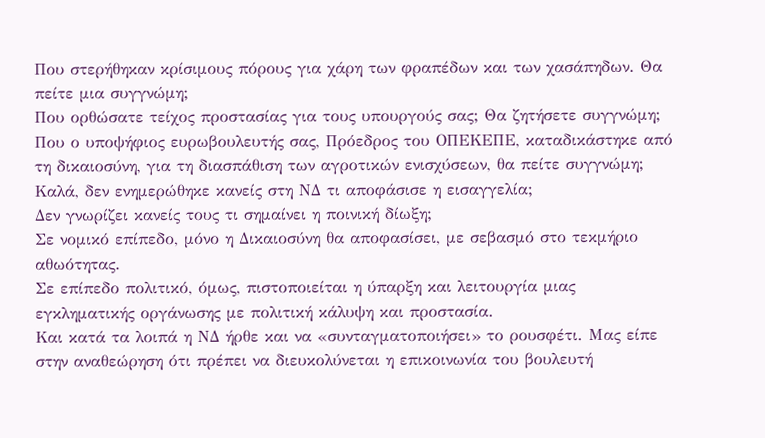Που στερήθηκαν κρίσιμους πόρους για χάρη των φραπέδων και των χασάπηδων. Θα πείτε μια συγγνώμη;
Που ορθώσατε τείχος προστασίας για τους υπουργούς σας; Θα ζητήσετε συγγνώμη;
Που ο υποψήφιος ευρωβουλευτής σας, Πρόεδρος του ΟΠΕΚΕΠΕ, καταδικάστηκε από τη δικαιοσύνη, για τη διασπάθιση των αγροτικών ενισχύσεων, θα πείτε συγγνώμη;
Καλά, δεν ενημερώθηκε κανείς στη ΝΔ τι αποφάσισε η εισαγγελία;
Δεν γνωρίζει κανείς τους τι σημαίνει η ποινική δίωξη;
Σε νομικό επίπεδο, μόνο η Δικαιοσύνη θα αποφασίσει, με σεβασμό στο τεκμήριο αθωότητας.
Σε επίπεδο πολιτικό, όμως, πιστοποιείται η ύπαρξη και λειτουργία μιας εγκληματικής οργάνωσης με πολιτική κάλυψη και προστασία.
Και κατά τα λοιπά η ΝΔ ήρθε και να «συνταγματοποιήσει» το ρουσφέτι. Μας είπε στην αναθεώρηση ότι πρέπει να διευκολύνεται η επικοινωνία του βουλευτή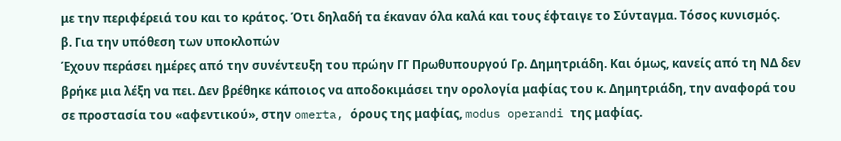με την περιφέρειά του και το κράτος. Ότι δηλαδή τα έκαναν όλα καλά και τους έφταιγε το Σύνταγμα. Τόσος κυνισμός.
β. Για την υπόθεση των υποκλοπών
Έχουν περάσει ημέρες από την συνέντευξη του πρώην ΓΓ Πρωθυπουργού Γρ. Δημητριάδη. Και όμως, κανείς από τη ΝΔ δεν βρήκε μια λέξη να πει. Δεν βρέθηκε κάποιος να αποδοκιμάσει την ορολογία μαφίας του κ. Δημητριάδη, την αναφορά του σε προστασία του «αφεντικού», στην omerta, όρους της μαφίας, modus operandi της μαφίας.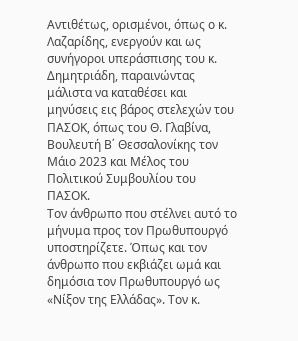Αντιθέτως, ορισμένοι, όπως ο κ. Λαζαρίδης, ενεργούν και ως συνήγοροι υπεράσπισης του κ. Δημητριάδη, παραινώντας μάλιστα να καταθέσει και μηνύσεις εις βάρος στελεχών του ΠΑΣΟΚ, όπως του Θ. Γλαβίνα, Βουλευτή Β΄ Θεσσαλονίκης τον Μάιο 2023 και Μέλος του Πολιτικού Συμβουλίου του ΠΑΣΟΚ.
Τον άνθρωπο που στέλνει αυτό το μήνυμα προς τον Πρωθυπουργό υποστηρίζετε. Όπως και τον άνθρωπο που εκβιάζει ωμά και δημόσια τον Πρωθυπουργό ως «Νίξον της Ελλάδας». Τον κ.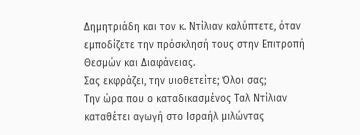Δημητριάδη και τον κ. Ντίλιαν καλύπτετε, όταν εμποδίζετε την πρόσκλησή τους στην Επιτροπή Θεσμών και Διαφάνειας.
Σας εκφράζει, την υιοθετείτε; Όλοι σας;
Την ώρα που ο καταδικασμένος Ταλ Ντίλιαν καταθέτει αγωγή στο Ισραήλ μιλώντας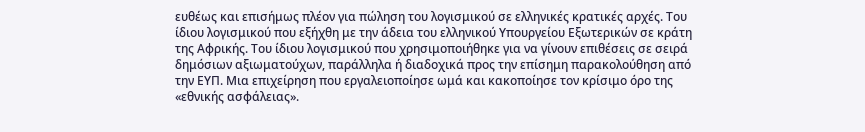ευθέως και επισήμως πλέον για πώληση του λογισμικού σε ελληνικές κρατικές αρχές. Του ίδιου λογισμικού που εξήχθη με την άδεια του ελληνικού Υπουργείου Εξωτερικών σε κράτη της Αφρικής. Του ίδιου λογισμικού που χρησιμοποιήθηκε για να γίνουν επιθέσεις σε σειρά δημόσιων αξιωματούχων, παράλληλα ή διαδοχικά προς την επίσημη παρακολούθηση από την ΕΥΠ. Μια επιχείρηση που εργαλειοποίησε ωμά και κακοποίησε τον κρίσιμο όρο της «εθνικής ασφάλειας».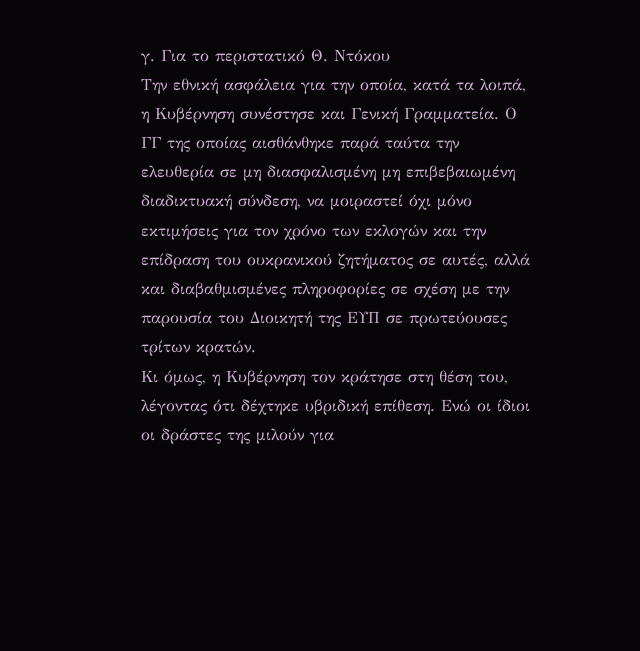γ. Για το περιστατικό Θ. Ντόκου
Την εθνική ασφάλεια για την οποία, κατά τα λοιπά, η Κυβέρνηση συνέστησε και Γενική Γραμματεία. Ο ΓΓ της οποίας αισθάνθηκε παρά ταύτα την ελευθερία σε μη διασφαλισμένη μη επιβεβαιωμένη διαδικτυακή σύνδεση, να μοιραστεί όχι μόνο εκτιμήσεις για τον χρόνο των εκλογών και την επίδραση του ουκρανικού ζητήματος σε αυτές, αλλά και διαβαθμισμένες πληροφορίες σε σχέση με την παρουσία του Διοικητή της ΕΥΠ σε πρωτεύουσες τρίτων κρατών.
Κι όμως, η Κυβέρνηση τον κράτησε στη θέση του, λέγοντας ότι δέχτηκε υβριδική επίθεση. Ενώ οι ίδιοι οι δράστες της μιλούν για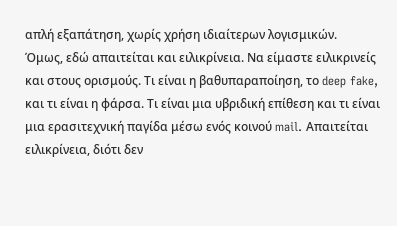απλή εξαπάτηση, χωρίς χρήση ιδιαίτερων λογισμικών.
Όμως, εδώ απαιτείται και ειλικρίνεια. Να είμαστε ειλικρινείς και στους ορισμούς. Τι είναι η βαθυπαραποίηση, το deep fake, και τι είναι η φάρσα. Τι είναι μια υβριδική επίθεση και τι είναι μια ερασιτεχνική παγίδα μέσω ενός κοινού mail. Απαιτείται ειλικρίνεια, διότι δεν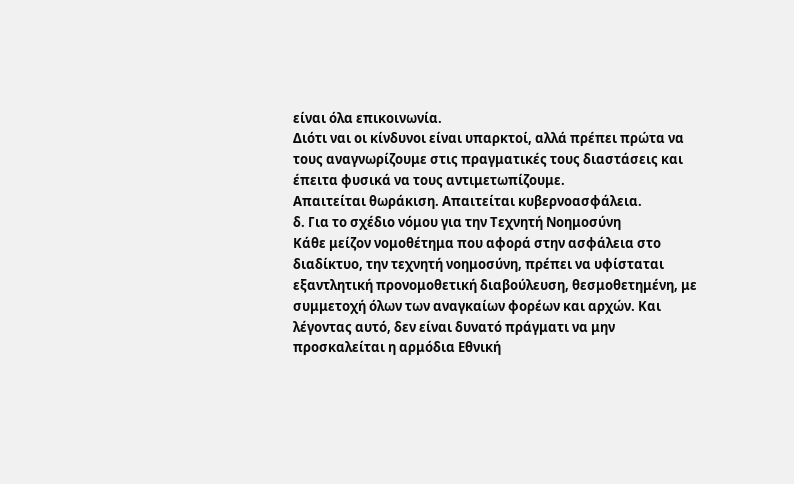είναι όλα επικοινωνία.
Διότι ναι οι κίνδυνοι είναι υπαρκτοί, αλλά πρέπει πρώτα να τους αναγνωρίζουμε στις πραγματικές τους διαστάσεις και έπειτα φυσικά να τους αντιμετωπίζουμε.
Απαιτείται θωράκιση. Απαιτείται κυβερνοασφάλεια.
δ. Για το σχέδιο νόμου για την Τεχνητή Νοημοσύνη
Κάθε μείζον νομοθέτημα που αφορά στην ασφάλεια στο διαδίκτυο, την τεχνητή νοημοσύνη, πρέπει να υφίσταται εξαντλητική προνομοθετική διαβούλευση, θεσμοθετημένη, με συμμετοχή όλων των αναγκαίων φορέων και αρχών. Και λέγοντας αυτό, δεν είναι δυνατό πράγματι να μην προσκαλείται η αρμόδια Εθνική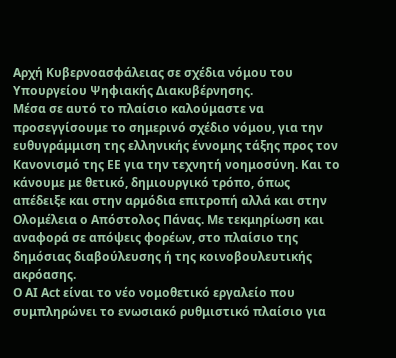Αρχή Κυβερνοασφάλειας σε σχέδια νόμου του Υπουργείου Ψηφιακής Διακυβέρνησης.
Μέσα σε αυτό το πλαίσιο καλούμαστε να προσεγγίσουμε το σημερινό σχέδιο νόμου, για την ευθυγράμμιση της ελληνικής έννομης τάξης προς τον Κανονισμό της ΕΕ για την τεχνητή νοημοσύνη. Και το κάνουμε με θετικό, δημιουργικό τρόπο, όπως απέδειξε και στην αρμόδια επιτροπή αλλά και στην Ολομέλεια ο Απόστολος Πάνας. Με τεκμηρίωση και αναφορά σε απόψεις φορέων, στο πλαίσιο της δημόσιας διαβούλευσης ή της κοινοβουλευτικής ακρόασης.
Ο AI Act είναι το νέο νομοθετικό εργαλείο που συμπληρώνει το ενωσιακό ρυθμιστικό πλαίσιο για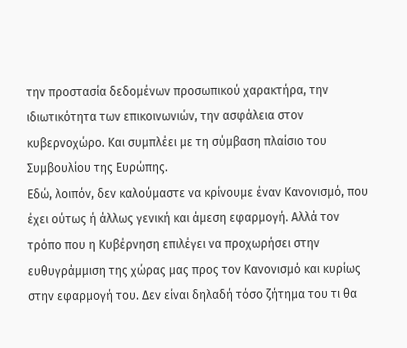την προστασία δεδομένων προσωπικού χαρακτήρα, την ιδιωτικότητα των επικοινωνιών, την ασφάλεια στον κυβερνοχώρο. Και συμπλέει με τη σύμβαση πλαίσιο του Συμβουλίου της Ευρώπης.
Εδώ, λοιπόν, δεν καλούμαστε να κρίνουμε έναν Κανονισμό, που έχει ούτως ή άλλως γενική και άμεση εφαρμογή. Αλλά τον τρόπο που η Κυβέρνηση επιλέγει να προχωρήσει στην ευθυγράμμιση της χώρας μας προς τον Κανονισμό και κυρίως στην εφαρμογή του. Δεν είναι δηλαδή τόσο ζήτημα του τι θα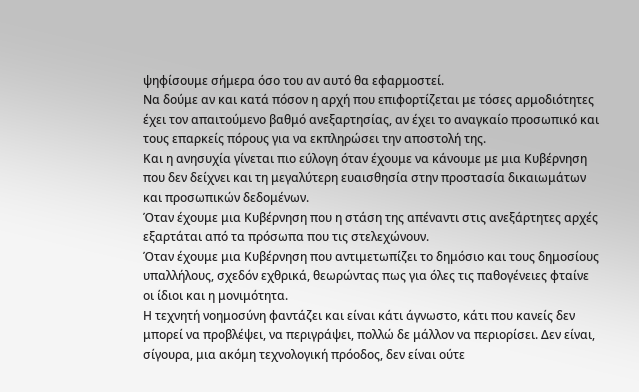ψηφίσουμε σήμερα όσο του αν αυτό θα εφαρμοστεί.
Να δούμε αν και κατά πόσον η αρχή που επιφορτίζεται με τόσες αρμοδιότητες έχει τον απαιτούμενο βαθμό ανεξαρτησίας, αν έχει το αναγκαίο προσωπικό και τους επαρκείς πόρους για να εκπληρώσει την αποστολή της.
Και η ανησυχία γίνεται πιο εύλογη όταν έχουμε να κάνουμε με μια Κυβέρνηση που δεν δείχνει και τη μεγαλύτερη ευαισθησία στην προστασία δικαιωμάτων και προσωπικών δεδομένων.
Όταν έχουμε μια Κυβέρνηση που η στάση της απέναντι στις ανεξάρτητες αρχές εξαρτάται από τα πρόσωπα που τις στελεχώνουν.
Όταν έχουμε μια Κυβέρνηση που αντιμετωπίζει το δημόσιο και τους δημοσίους υπαλλήλους, σχεδόν εχθρικά, θεωρώντας πως για όλες τις παθογένειες φταίνε οι ίδιοι και η μονιμότητα.
Η τεχνητή νοημοσύνη φαντάζει και είναι κάτι άγνωστο, κάτι που κανείς δεν μπορεί να προβλέψει, να περιγράψει, πολλώ δε μάλλον να περιορίσει. Δεν είναι, σίγουρα, μια ακόμη τεχνολογική πρόοδος, δεν είναι ούτε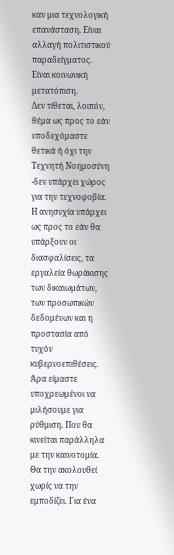καν μια τεχνολογική επανάσταση. Είναι αλλαγή πολιτιστικού παραδείγματος. Είναι κοινωνική μετατόπιση.
Δεν τίθεται, λοιπόν, θέμα ως προς το εάν υποδεχόμαστε θετικά ή όχι την Τεχνητή Νοημοσύνη -δεν υπάρχει χώρος για την τεχνοφοβία. Η ανησυχία υπάρχει ως προς το εάν θα υπάρξουν οι διασφαλίσεις, τα εργαλεία θωράκισης των δικαιωμάτων, των προσωπικών δεδομένων και η προστασία από τυχόν κυβερνοεπιθέσεις.
Άρα είμαστε υποχρεωμένοι να μιλήσουμε για ρύθμιση. Που θα κινείται παράλληλα με την καινοτομία. Θα την ακολουθεί χωρίς να την εμποδίζει. Για ένα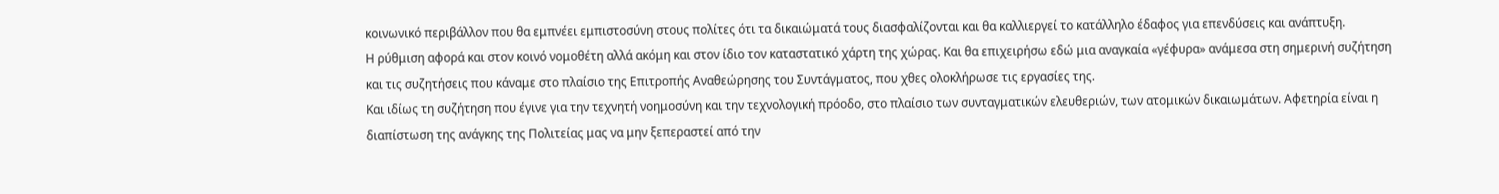κοινωνικό περιβάλλον που θα εμπνέει εμπιστοσύνη στους πολίτες ότι τα δικαιώματά τους διασφαλίζονται και θα καλλιεργεί το κατάλληλο έδαφος για επενδύσεις και ανάπτυξη.
Η ρύθμιση αφορά και στον κοινό νομοθέτη αλλά ακόμη και στον ίδιο τον καταστατικό χάρτη της χώρας. Και θα επιχειρήσω εδώ μια αναγκαία «γέφυρα» ανάμεσα στη σημερινή συζήτηση και τις συζητήσεις που κάναμε στο πλαίσιο της Επιτροπής Αναθεώρησης του Συντάγματος, που χθες ολοκλήρωσε τις εργασίες της.
Και ιδίως τη συζήτηση που έγινε για την τεχνητή νοημοσύνη και την τεχνολογική πρόοδο, στο πλαίσιο των συνταγματικών ελευθεριών, των ατομικών δικαιωμάτων. Αφετηρία είναι η διαπίστωση της ανάγκης της Πολιτείας μας να μην ξεπεραστεί από την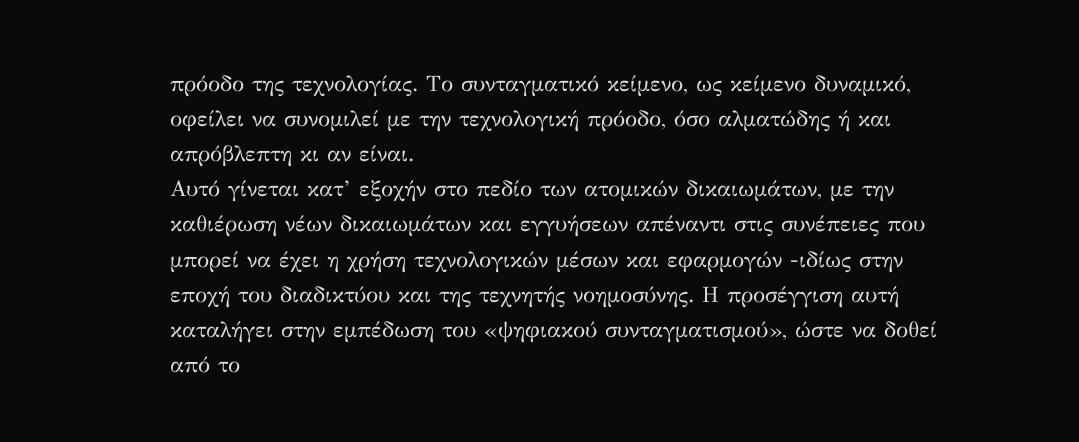πρόοδο της τεχνολογίας. Το συνταγματικό κείμενο, ως κείμενο δυναμικό, οφείλει να συνομιλεί με την τεχνολογική πρόοδο, όσο αλματώδης ή και απρόβλεπτη κι αν είναι.
Αυτό γίνεται κατ’ εξοχήν στο πεδίο των ατομικών δικαιωμάτων, με την καθιέρωση νέων δικαιωμάτων και εγγυήσεων απέναντι στις συνέπειες που μπορεί να έχει η χρήση τεχνολογικών μέσων και εφαρμογών -ιδίως στην εποχή του διαδικτύου και της τεχνητής νοημοσύνης. Η προσέγγιση αυτή καταλήγει στην εμπέδωση του «ψηφιακού συνταγματισμού», ώστε να δοθεί από το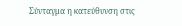Σύνταγμα η κατεύθυνση στις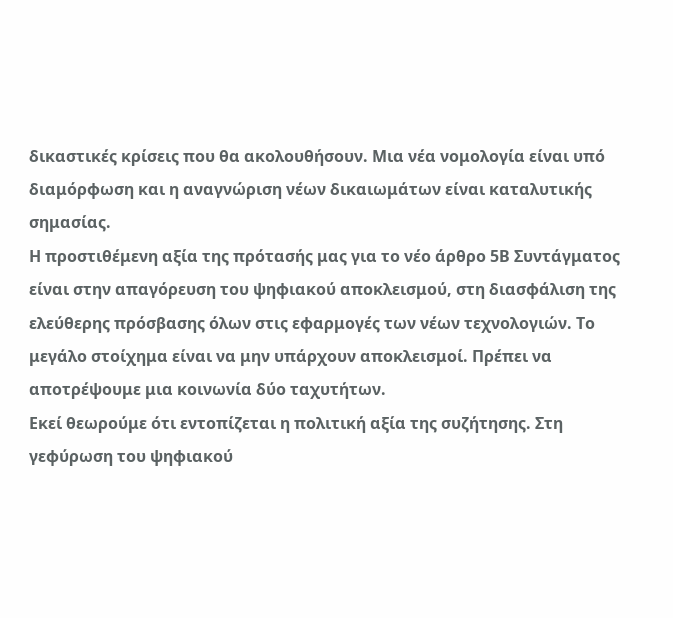δικαστικές κρίσεις που θα ακολουθήσουν. Μια νέα νομολογία είναι υπό διαμόρφωση και η αναγνώριση νέων δικαιωμάτων είναι καταλυτικής σημασίας.
Η προστιθέμενη αξία της πρότασής μας για το νέο άρθρο 5Β Συντάγματος είναι στην απαγόρευση του ψηφιακού αποκλεισμού, στη διασφάλιση της ελεύθερης πρόσβασης όλων στις εφαρμογές των νέων τεχνολογιών. Το μεγάλο στοίχημα είναι να μην υπάρχουν αποκλεισμοί. Πρέπει να αποτρέψουμε μια κοινωνία δύο ταχυτήτων.
Εκεί θεωρούμε ότι εντοπίζεται η πολιτική αξία της συζήτησης. Στη γεφύρωση του ψηφιακού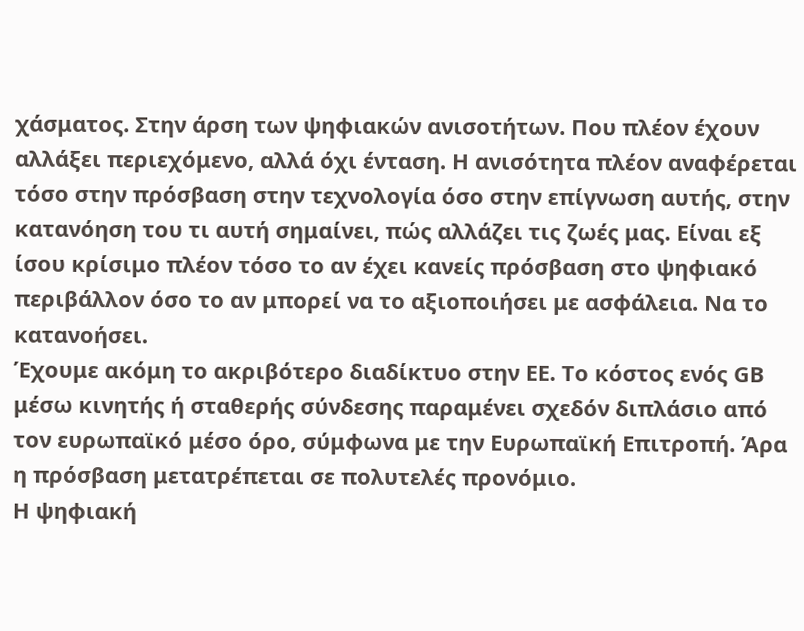χάσματος. Στην άρση των ψηφιακών ανισοτήτων. Που πλέον έχουν αλλάξει περιεχόμενο, αλλά όχι ένταση. Η ανισότητα πλέον αναφέρεται τόσο στην πρόσβαση στην τεχνολογία όσο στην επίγνωση αυτής, στην κατανόηση του τι αυτή σημαίνει, πώς αλλάζει τις ζωές μας. Είναι εξ ίσου κρίσιμο πλέον τόσο το αν έχει κανείς πρόσβαση στο ψηφιακό περιβάλλον όσο το αν μπορεί να το αξιοποιήσει με ασφάλεια. Να το κατανοήσει.
Έχουμε ακόμη το ακριβότερο διαδίκτυο στην ΕΕ. Το κόστος ενός GB μέσω κινητής ή σταθερής σύνδεσης παραμένει σχεδόν διπλάσιο από τον ευρωπαϊκό μέσο όρο, σύμφωνα με την Ευρωπαϊκή Επιτροπή. Άρα η πρόσβαση μετατρέπεται σε πολυτελές προνόμιο.
Η ψηφιακή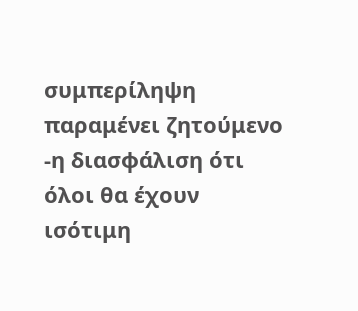συμπερίληψη παραμένει ζητούμενο -η διασφάλιση ότι όλοι θα έχουν ισότιμη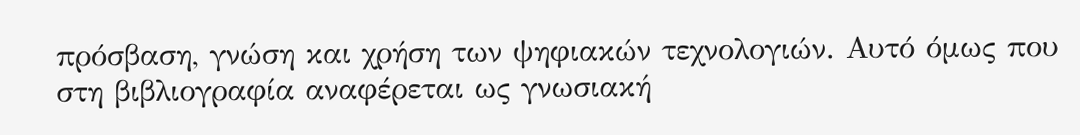πρόσβαση, γνώση και χρήση των ψηφιακών τεχνολογιών. Αυτό όμως που στη βιβλιογραφία αναφέρεται ως γνωσιακή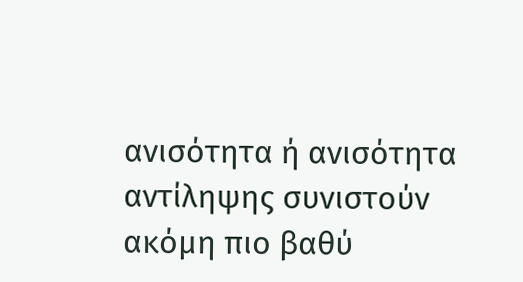ανισότητα ή ανισότητα αντίληψης συνιστούν ακόμη πιο βαθύ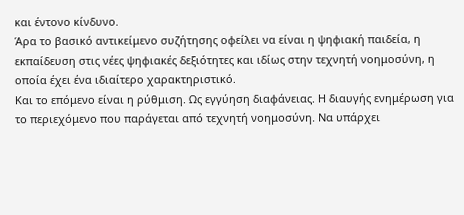και έντονο κίνδυνο.
Άρα το βασικό αντικείμενο συζήτησης οφείλει να είναι η ψηφιακή παιδεία, η εκπαίδευση στις νέες ψηφιακές δεξιότητες και ιδίως στην τεχνητή νοημοσύνη, η οποία έχει ένα ιδιαίτερο χαρακτηριστικό.
Και το επόμενο είναι η ρύθμιση. Ως εγγύηση διαφάνειας. Η διαυγής ενημέρωση για το περιεχόμενο που παράγεται από τεχνητή νοημοσύνη. Να υπάρχει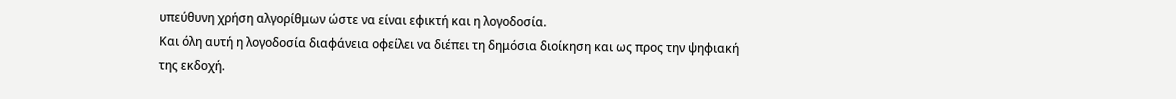υπεύθυνη χρήση αλγορίθμων ώστε να είναι εφικτή και η λογοδοσία.
Και όλη αυτή η λογοδοσία διαφάνεια οφείλει να διέπει τη δημόσια διοίκηση και ως προς την ψηφιακή της εκδοχή.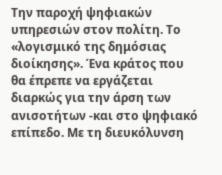Την παροχή ψηφιακών υπηρεσιών στον πολίτη. Το «λογισμικό της δημόσιας διοίκησης». Ένα κράτος που θα έπρεπε να εργάζεται διαρκώς για την άρση των ανισοτήτων -και στο ψηφιακό επίπεδο. Με τη διευκόλυνση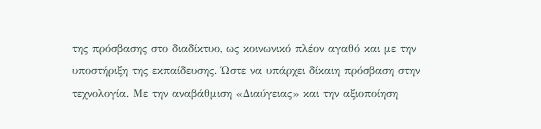της πρόσβασης στο διαδίκτυο, ως κοινωνικό πλέον αγαθό και με την υποστήριξη της εκπαίδευσης. Ώστε να υπάρχει δίκαιη πρόσβαση στην τεχνολογία. Με την αναβάθμιση «Διαύγειας» και την αξιοποίηση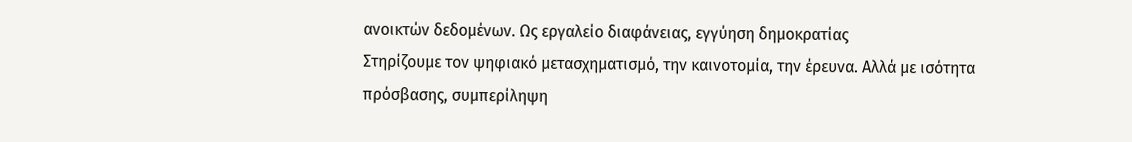ανοικτών δεδομένων. Ως εργαλείο διαφάνειας, εγγύηση δημοκρατίας
Στηρίζουμε τον ψηφιακό μετασχηματισμό, την καινοτομία, την έρευνα. Αλλά με ισότητα πρόσβασης, συμπερίληψη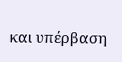και υπέρβαση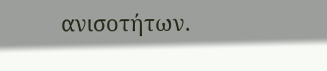ανισοτήτων.